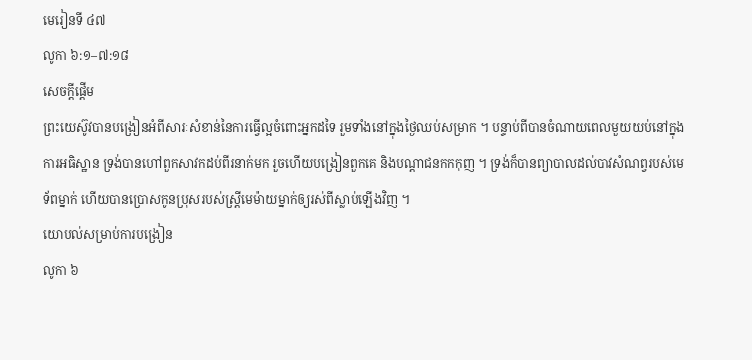មេរៀនទី ៤៧
លូកា ៦:១–៧:១៨
សេចក្ដីផ្ដើម
ព្រះយេស៊ូវបានបង្រៀនអំពីសារៈសំខាន់នៃការធ្វើល្អចំពោះអ្នកដទៃ រួមទាំងនៅក្នុងថ្ងៃឈប់សម្រាក ។ បន្ទាប់ពីបានចំណាយពេលមួយយប់នៅក្នុងការអធិស្ឋាន ទ្រង់បានហៅពួកសាវកដប់ពីរនាក់មក រួចហើយបង្រៀនពួកគេ និងបណ្តាជនកកកុញ ។ ទ្រង់ក៏បានព្យាបាលដល់បាវសំណព្វរបស់មេទ័ពម្នាក់ ហើយបានប្រោសកូនប្រុសរបស់ស្ត្រីមេម៉ាយម្នាក់ឲ្យរស់ពីស្លាប់ឡើងវិញ ។
យោបល់សម្រាប់ការបង្រៀន
លូកា ៦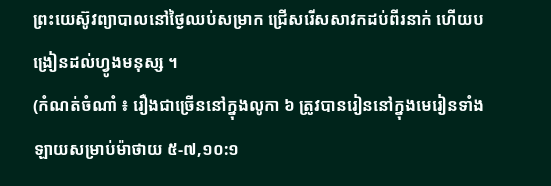ព្រះយេស៊ូវព្យាបាលនៅថ្ងៃឈប់សម្រាក ជ្រើសរើសសាវកដប់ពីរនាក់ ហើយបង្រៀនដល់ហ្វូងមនុស្ស ។
(កំណត់ចំណាំ ៖ រឿងជាច្រើននៅក្នុងលូកា ៦ ត្រូវបានរៀននៅក្នុងមេរៀនទាំងឡាយសម្រាប់ម៉ាថាយ ៥-៧,១០:១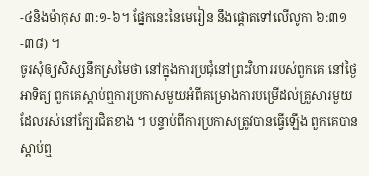-៤និងម៉ាកុស ៣:១-៦។ ផ្នែកនេះនៃមេរៀន នឹងផ្ដោតទៅលើលូកា ៦:៣១-៣៨) ។
ចូរសុំឲ្យសិស្សនឹកស្រមៃថា នៅក្នុងការប្រជុំនៅព្រះវិហាររបស់ពួកគេ នៅថ្ងៃអាទិត្យ ពួកគេស្ដាប់ឮការប្រកាសមួយអំពីគម្រោងការបម្រើដល់គ្រួសារមួយ ដែលរស់នៅក្បែរជិតខាង ។ បន្ទាប់ពីការប្រកាសត្រូវបានធ្វើឡើង ពួកគេបានស្ដាប់ឮ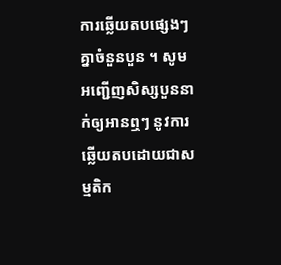ការឆ្លើយតបផ្សេងៗគ្នាចំនួនបួន ។ សូមអញ្ជើញសិស្សបួននាក់ឲ្យអានឮៗ នូវការឆ្លើយតបដោយជាសម្មតិក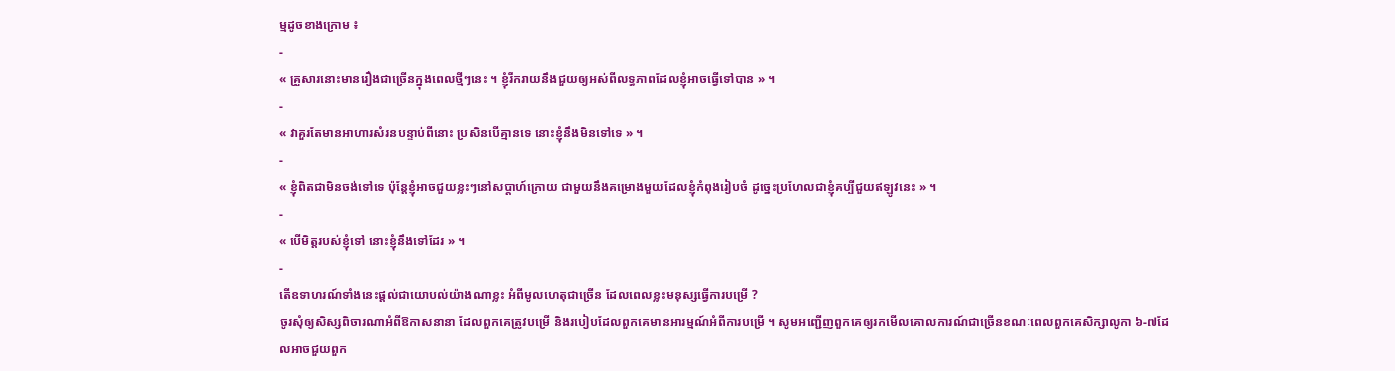ម្មដូចខាងក្រោម ៖
-
« គ្រួសារនោះមានរឿងជាច្រើនក្នុងពេលថ្មីៗនេះ ។ ខ្ញុំរីករាយនឹងជួយឲ្យអស់ពីលទ្ធភាពដែលខ្ញុំអាចធ្វើទៅបាន » ។
-
« វាគួរតែមានអាហារសំរនបន្ទាប់ពីនោះ ប្រសិនបើគ្មានទេ នោះខ្ញុំនឹងមិនទៅទេ » ។
-
« ខ្ញុំពិតជាមិនចង់ទៅទេ ប៉ុន្តែខ្ញុំអាចជួយខ្លះៗនៅសប្ដាហ៍ក្រោយ ជាមួយនឹងគម្រោងមួយដែលខ្ញុំកំពុងរៀបចំ ដូច្នេះប្រហែលជាខ្ញុំគប្បីជួយឥឡូវនេះ » ។
-
« បើមិត្តរបស់ខ្ញុំទៅ នោះខ្ញុំនឹងទៅដែរ » ។
-
តើឧទាហរណ៍ទាំងនេះផ្ដល់ជាយោបល់យ៉ាងណាខ្លះ អំពីមូលហេតុជាច្រើន ដែលពេលខ្លះមនុស្សធ្វើការបម្រើ ?
ចូរសុំឲ្យសិស្សពិចារណាអំពីឱកាសនានា ដែលពួកគេត្រូវបម្រើ និងរបៀបដែលពួកគេមានអារម្មណ៍អំពីការបម្រើ ។ សូមអញ្ជើញពួកគេឲ្យរកមើលគោលការណ៍ជាច្រើនខណៈពេលពួកគេសិក្សាលូកា ៦-៧ដែលអាចជួយពួក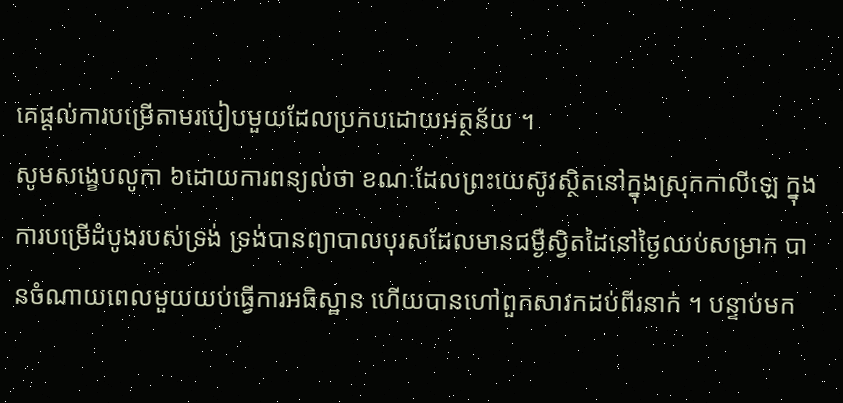គេផ្ដល់ការបម្រើតាមរបៀបមួយដែលប្រកបដោយអត្ថន័យ ។
សូមសង្ខេបលូកា ៦ដោយការពន្យល់ថា ខណៈដែលព្រះយេស៊ូវស្ថិតនៅក្នុងស្រុកកាលីឡេ ក្នុងការបម្រើដំបូងរបស់ទ្រង់ ទ្រង់បានព្យាបាលបុរសដែលមានជម្ងឺស្វិតដៃនៅថ្ងៃឈប់សម្រាក បានចំណាយពេលមួយយប់ធ្វើការអធិស្ឋាន ហើយបានហៅពួកសាវកដប់ពីរនាក់ ។ បន្ទាប់មក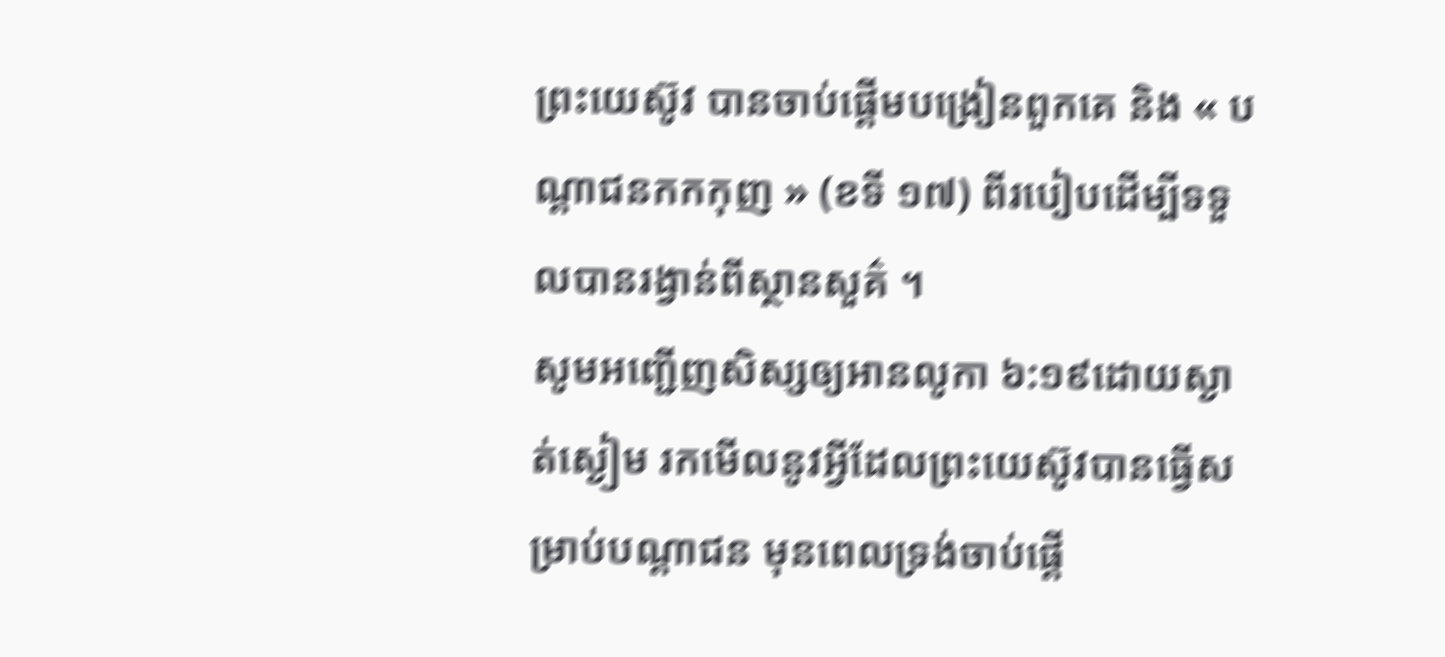ព្រះយេស៊ូវ បានចាប់ផ្ដើមបង្រៀនពួកគេ និង « បណ្តាជនកកកុញ » (ខទី ១៧) ពីរបៀបដើម្បីទទួលបានរង្វាន់ពីស្ថានសួគ៌ ។
សូមអញ្ជើញសិស្សឲ្យអានលូកា ៦:១៩ដោយស្ងាត់ស្ងៀម រកមើលនូវអ្វីដែលព្រះយេស៊ូវបានធ្វើសម្រាប់បណ្តាជន មុនពេលទ្រង់ចាប់ផ្ដើ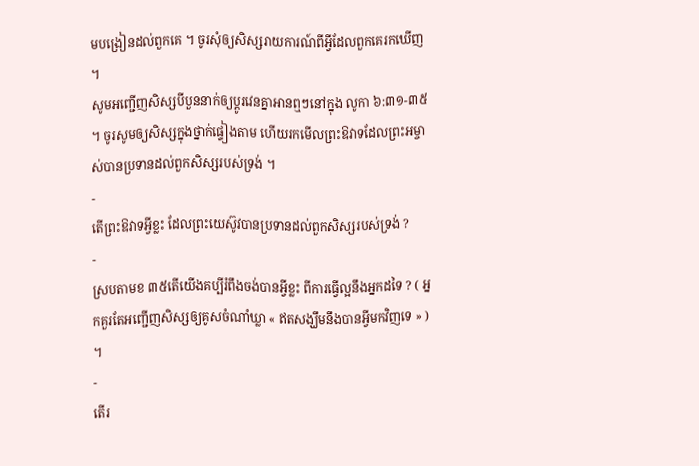មបង្រៀនដល់ពួកគេ ។ ចូរសុំឲ្យសិស្សរាយការណ៍ពីអ្វីដែលពួកគេរកឃើញ ។
សូមអញ្ជើញសិស្សបីបួននាក់ឲ្យប្ដូរវេនគ្នាអានឮៗនៅក្នុង លូកា ៦:៣១-៣៥ ។ ចូរសូមឲ្យសិស្សក្នុងថ្នាក់ផ្ទៀងតាម ហើយរកមើលព្រះឱវាទដែលព្រះអម្ចាស់បានប្រទានដល់ពួកសិស្សរបស់ទ្រង់ ។
-
តើព្រះឱវាទអ្វីខ្លះ ដែលព្រះយេស៊ូវបានប្រទានដល់ពួកសិស្សរបស់ទ្រង់ ?
-
ស្របតាមខ ៣៥តើយើងគប្បីរំពឹងចង់បានអ្វីខ្លះ ពីការធ្វើល្អនឹងអ្នកដទៃ ? ( អ្នកគួរតែអញ្ជើញសិស្សឲ្យគូសចំណាំឃ្លា « ឥតសង្ឃឹមនឹងបានអ្វីមកវិញទេ » ) ។
-
តើរ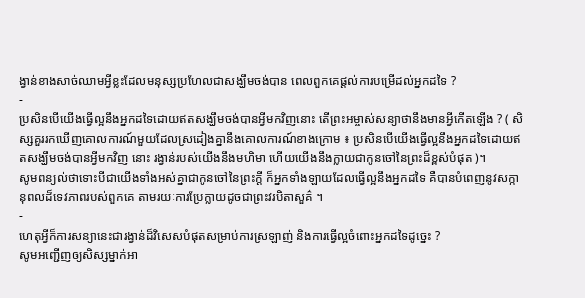ង្វាន់ខាងសាច់ឈាមអ្វីខ្លះដែលមនុស្សប្រហែលជាសង្ឃឹមចង់បាន ពេលពួកគេផ្ដល់ការបម្រើដល់អ្នកដទៃ ?
-
ប្រសិនបើយើងធ្វើល្អនឹងអ្នកដទៃដោយឥតសង្ឃឹមចង់បានអ្វីមកវិញនោះ តើព្រះអម្ចាស់សន្យាថានឹងមានអ្វីកើតឡើង ? ( សិស្សគួររកឃើញគោលការណ៍មួយដែលស្រដៀងគ្នានឹងគោលការណ៍ខាងក្រោម ៖ ប្រសិនបើយើងធ្វើល្អនឹងអ្នកដទៃដោយឥតសង្ឃឹមចង់បានអ្វីមកវិញ នោះ រង្វាន់របស់យើងនឹងមហិមា ហើយយើងនឹងក្លាយជាកូនចៅនៃព្រះដ៏ខ្ពស់បំផុត )។
សូមពន្យល់ថាទោះបីជាយើងទាំងអស់គ្នាជាកូនចៅនៃព្រះក្ដី ក៏អ្នកទាំងឡាយដែលធ្វើល្អនឹងអ្នកដទៃ គឺបានបំពេញនូវសក្កានុពលដ៏ទេវភាពរបស់ពួកគេ តាមរយៈការប្រែក្លាយដូចជាព្រះវរបិតាសួគ៌ ។
-
ហេតុអ្វីក៏ការសន្យានេះជារង្វាន់ដ៏វិសេសបំផុតសម្រាប់ការស្រឡាញ់ និងការធ្វើល្អចំពោះអ្នកដទៃដូច្នេះ ?
សូមអញ្ជើញឲ្យសិស្សម្នាក់អា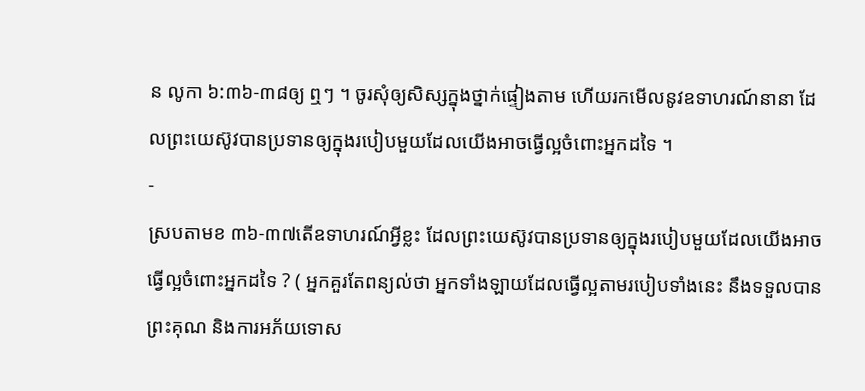ន លូកា ៦:៣៦-៣៨ឲ្យ ឮៗ ។ ចូរសុំឲ្យសិស្សក្នុងថ្នាក់ផ្ទៀងតាម ហើយរកមើលនូវឧទាហរណ៍នានា ដែលព្រះយេស៊ូវបានប្រទានឲ្យក្នុងរបៀបមួយដែលយើងអាចធ្វើល្អចំពោះអ្នកដទៃ ។
-
ស្របតាមខ ៣៦-៣៧តើឧទាហរណ៍អ្វីខ្លះ ដែលព្រះយេស៊ូវបានប្រទានឲ្យក្នុងរបៀបមួយដែលយើងអាចធ្វើល្អចំពោះអ្នកដទៃ ? ( អ្នកគួរតែពន្យល់ថា អ្នកទាំងឡាយដែលធ្វើល្អតាមរបៀបទាំងនេះ នឹងទទួលបានព្រះគុណ និងការអភ័យទោស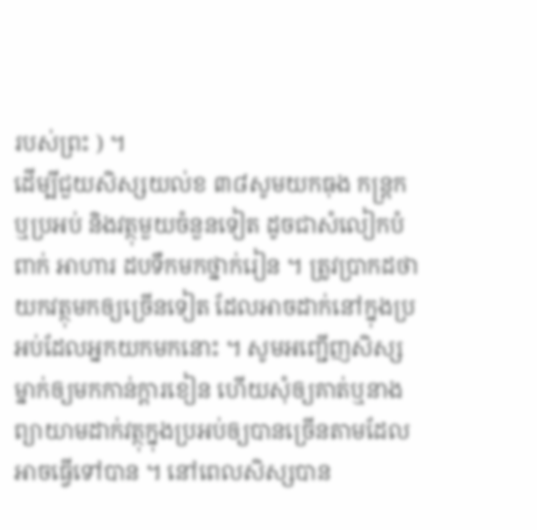របស់ព្រះ ) ។
ដើម្បីជួយសិស្សយល់ខ ៣៨សូមយកធុង កន្ត្រក ឬប្រអប់ និងវត្ថុមួយចំនួនទៀត ដូចជាសំលៀកបំពាក់ អាហារ ដបទឹកមកថ្នាក់រៀន ។ ត្រូវប្រាកដថា យកវត្ថុមកឲ្យច្រើនទៀត ដែលអាចដាក់នៅក្នុងប្រអប់ដែលអ្នកយកមកនោះ ។ សូមអញ្ជើញសិស្សម្នាក់ឲ្យមកកាន់ក្ដារខៀន ហើយសុំឲ្យគាត់ឬនាង ព្យាយាមដាក់វត្ថុក្នុងប្រអប់ឲ្យបានច្រើនតាមដែលអាចធ្វើទៅបាន ។ នៅពេលសិស្សបាន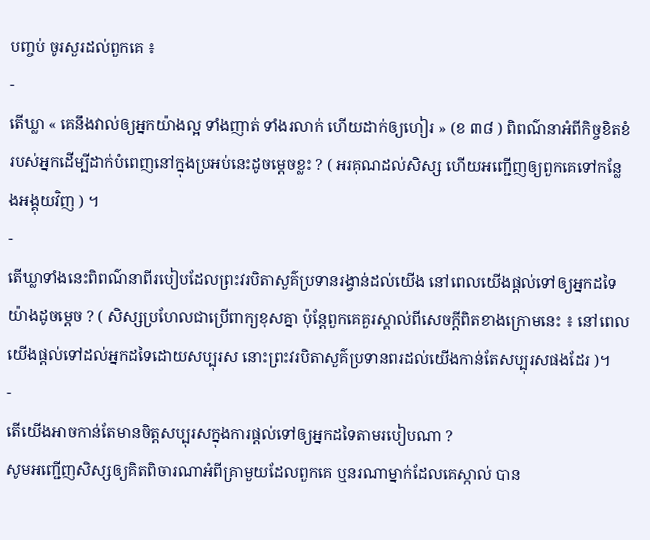បញ្ចប់ ចូរសួរដល់ពួកគេ ៖
-
តើឃ្លា « គេនឹងវាល់ឲ្យអ្នកយ៉ាងល្អ ទាំងញាត់ ទាំងរលាក់ ហើយដាក់ឲ្យហៀរ » (ខ ៣៨ ) ពិពណ៌នាអំពីកិច្ចខិតខំរបស់អ្នកដើម្បីដាក់បំពេញនៅក្នុងប្រអប់នេះដូចម្តេចខ្លះ ? ( អរគុណដល់សិស្ស ហើយអញ្ជើញឲ្យពួកគេទៅកន្លែងអង្គុយវិញ ) ។
-
តើឃ្លាទាំងនេះពិពណ៌នាពីរបៀបដែលព្រះវរបិតាសួគ៌ប្រទានរង្វាន់ដល់យើង នៅពេលយើងផ្ដល់ទៅឲ្យអ្នកដទៃយ៉ាងដូចម្ដេច ? ( សិស្សប្រហែលជាប្រើពាក្យខុសគ្នា ប៉ុន្តែពួកគេគួរស្គាល់ពីសេចក្ដីពិតខាងក្រោមនេះ ៖ នៅពេលយើងផ្ដល់ទៅដល់អ្នកដទៃដោយសប្បុរស នោះព្រះវរបិតាសួគ៌ប្រទានពរដល់យើងកាន់តែសប្បុរសផងដែរ )។
-
តើយើងអាចកាន់តែមានចិត្តសប្បុរសក្នុងការផ្ដល់ទៅឲ្យអ្នកដទៃតាមរបៀបណា ?
សូមអញ្ជើញសិស្សឲ្យគិតពិចារណាអំពីគ្រាមួយដែលពួកគេ ឬនរណាម្នាក់ដែលគេស្កាល់ បាន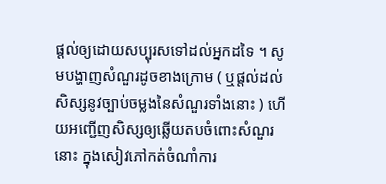ផ្ដល់ឲ្យដោយសប្បុរសទៅដល់អ្នកដទៃ ។ សូមបង្ហាញសំណួរដូចខាងក្រោម ( ឬផ្ដល់ដល់សិស្សនូវច្បាប់ចម្លងនៃសំណួរទាំងនោះ ) ហើយអញ្ជើញសិស្សឲ្យឆ្លើយតបចំពោះសំណួរនោះ ក្នុងសៀវភៅកត់ចំណាំការ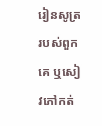រៀនសូត្ររបស់ពួកគេ ឬសៀវភៅកត់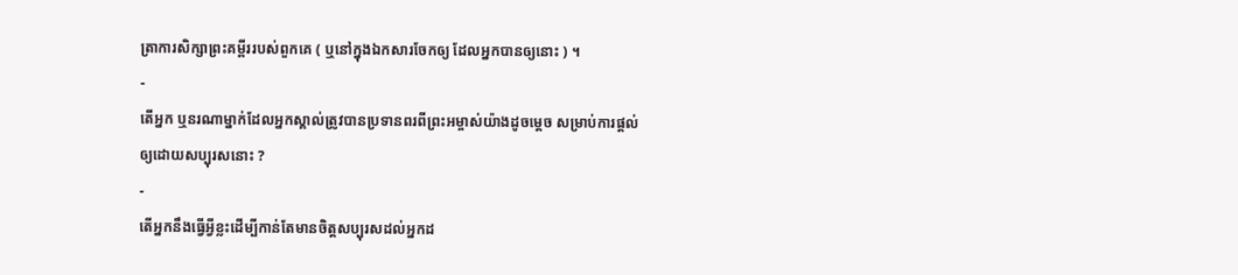ត្រាការសិក្សាព្រះគម្ពីររបស់ពួកគេ ( ឬនៅក្នុងឯកសារចែកឲ្យ ដែលអ្នកបានឲ្យនោះ ) ។
-
តើអ្នក ឬនរណាម្នាក់ដែលអ្នកស្គាល់ត្រូវបានប្រទានពរពីព្រះអម្ចាស់យ៉ាងដូចម្ដេច សម្រាប់ការផ្ដល់ឲ្យដោយសប្បុរសនោះ ?
-
តើអ្នកនឹងធ្វើអ្វីខ្លះដើម្បីកាន់តែមានចិត្តសប្បុរសដល់អ្នកដ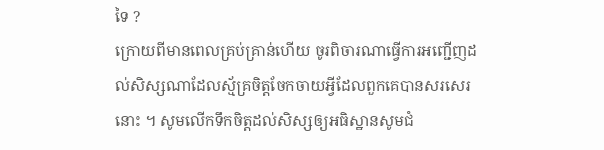ទៃ ?
ក្រោយពីមានពេលគ្រប់គ្រាន់ហើយ ចូរពិចារណាធ្វើការអញ្ជើញដល់សិស្សណាដែលស្ម័គ្រចិត្តចែកចាយអ្វីដែលពួកគេបានសរសេរនោះ ។ សូមលើកទឹកចិត្តដល់សិស្សឲ្យអធិស្ឋានសូមជំ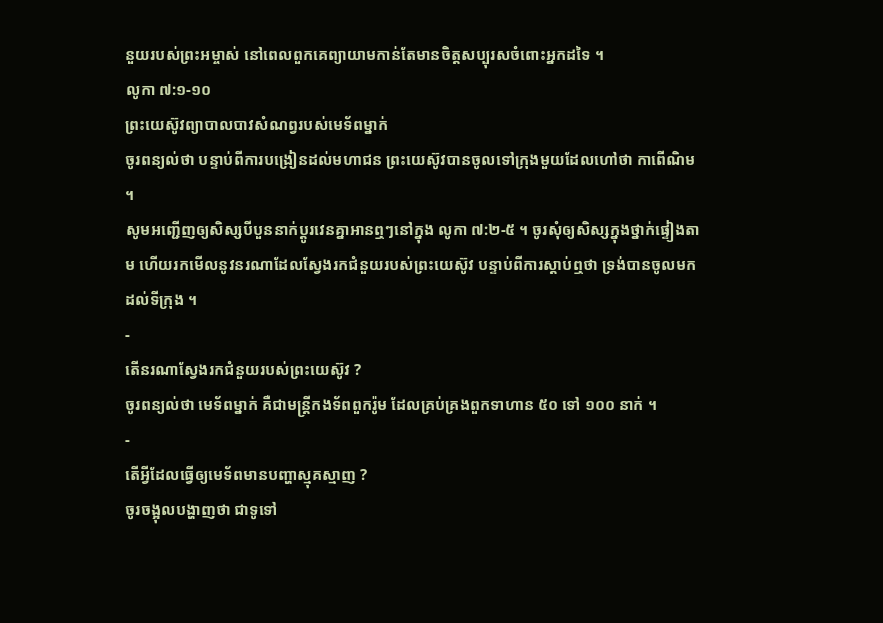នួយរបស់ព្រះអម្ចាស់ នៅពេលពួកគេព្យាយាមកាន់តែមានចិត្តសប្បុរសចំពោះអ្នកដទៃ ។
លូកា ៧:១-១០
ព្រះយេស៊ូវព្យាបាលបាវសំណព្វរបស់មេទ័ពម្នាក់
ចូរពន្យល់ថា បន្ទាប់ពីការបង្រៀនដល់មហាជន ព្រះយេស៊ូវបានចូលទៅក្រុងមួយដែលហៅថា កាពើណិម ។
សូមអញ្ជើញឲ្យសិស្សបីបួននាក់ប្ដូរវេនគ្នាអានឮៗនៅក្នុង លូកា ៧:២-៥ ។ ចូរសុំឲ្យសិស្សក្នុងថ្នាក់ផ្ទៀងតាម ហើយរកមើលនូវនរណាដែលស្វែងរកជំនួយរបស់ព្រះយេស៊ូវ បន្ទាប់ពីការស្ដាប់ឮថា ទ្រង់បានចូលមកដល់ទីក្រុង ។
-
តើនរណាស្វែងរកជំនួយរបស់ព្រះយេស៊ូវ ?
ចូរពន្យល់ថា មេទ័ពម្នាក់ គឺជាមន្ត្រីកងទ័ពពួករ៉ូម ដែលគ្រប់គ្រងពួកទាហាន ៥០ ទៅ ១០០ នាក់ ។
-
តើអ្វីដែលធ្វើឲ្យមេទ័ពមានបញ្ហាស្មុគស្មាញ ?
ចូរចង្អុលបង្ហាញថា ជាទូទៅ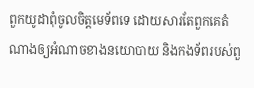ពួកយូដាពុំចូលចិត្តមេទ័ពទេ ដោយសារតែពួកគេតំណាងឲ្យអំណាចខាងនយោបាយ និងកងទ័ពរបស់ពួ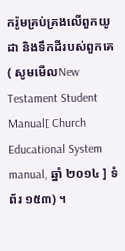ករ៉ូមគ្រប់គ្រងលើពួកយូដា និងទឹកដីរបស់ពួកគេ ( សូមមើលNew Testament Student Manual[ Church Educational System manual, ឆ្នាំ ២០១៤ ] ទំព័រ ១៥៣) ។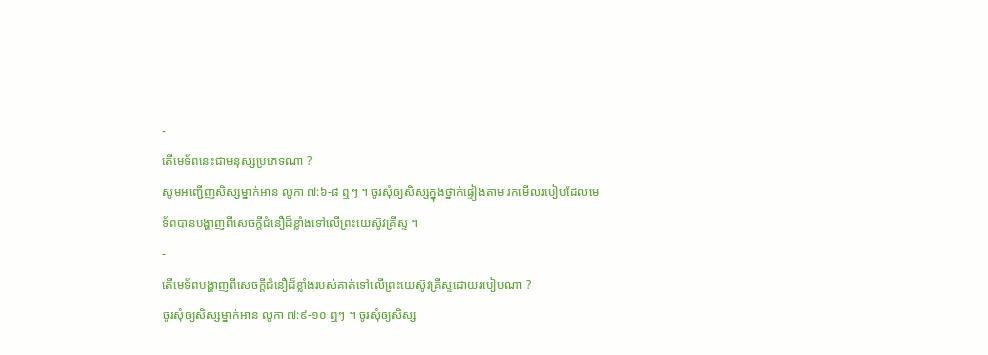-
តើមេទ័ពនេះជាមនុស្សប្រភេទណា ?
សូមអញ្ជើញសិស្សម្នាក់អាន លូកា ៧:៦-៨ ឮៗ ។ ចូរសុំឲ្យសិស្សក្នុងថ្នាក់ផ្ទៀងតាម រកមើលរបៀបដែលមេទ័ពបានបង្ហាញពីសេចក្ដីជំនឿដ៏ខ្លាំងទៅលើព្រះយេស៊ូវគ្រីស្ទ ។
-
តើមេទ័ពបង្ហាញពីសេចក្ដីជំនឿដ៏ខ្លាំងរបស់គាត់ទៅលើព្រះយេស៊ូវគ្រីស្ទដោយរបៀបណា ?
ចូរសុំឲ្យសិស្សម្នាក់អាន លូកា ៧:៩-១០ ឮៗ ។ ចូរសុំឲ្យសិស្ស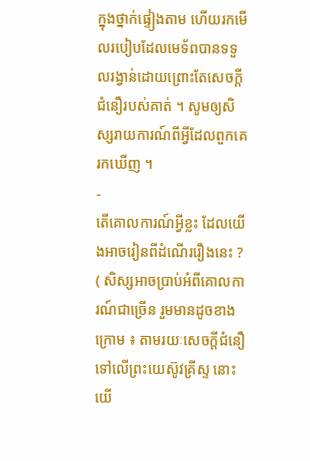ក្នុងថ្នាក់ផ្ទៀងតាម ហើយរកមើលរបៀបដែលមេទ័ពបានទទួលរង្វាន់ដោយព្រោះតែសេចក្ដីជំនឿរបស់គាត់ ។ សូមឲ្យសិស្សរាយការណ៍ពីអ្វីដែលពួកគេរកឃើញ ។
-
តើគោលការណ៍អ្វីខ្លះ ដែលយើងអាចរៀនពីដំណើររឿងនេះ ? ( សិស្សអាចប្រាប់អំពីគោលការណ៍ជាច្រើន រួមមានដូចខាងក្រោម ៖ តាមរយៈសេចក្ដីជំនឿទៅលើព្រះយេស៊ូវគ្រីស្ទ នោះយើ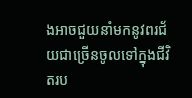ងអាចជួយនាំមកនូវពរជ័យជាច្រើនចូលទៅក្នុងជីវិតរប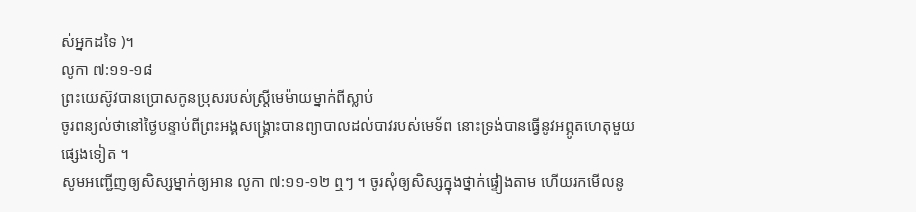ស់អ្នកដទៃ )។
លូកា ៧:១១-១៨
ព្រះយេស៊ូវបានប្រោសកូនប្រុសរបស់ស្ត្រីមេម៉ាយម្នាក់ពីស្លាប់
ចូរពន្យល់ថានៅថ្ងៃបន្ទាប់ពីព្រះអង្គសង្គ្រោះបានព្យាបាលដល់បាវរបស់មេទ័ព នោះទ្រង់បានធ្វើនូវអព្ភូតហេតុមួយផ្សេងទៀត ។
សូមអញ្ជើញឲ្យសិស្សម្នាក់ឲ្យអាន លូកា ៧:១១-១២ ឮៗ ។ ចូរសុំឲ្យសិស្សក្នុងថ្នាក់ផ្ទៀងតាម ហើយរកមើលនូ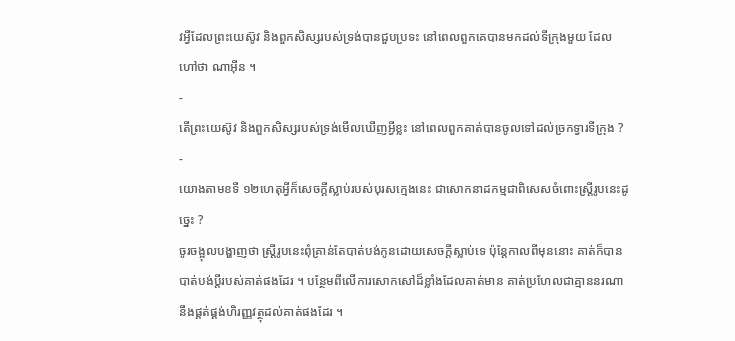វអ្វីដែលព្រះយេស៊ូវ និងពួកសិស្សរបស់ទ្រង់បានជួបប្រទះ នៅពេលពួកគេបានមកដល់ទីក្រុងមួយ ដែលហៅថា ណាអ៊ីន ។
-
តើព្រះយេស៊ូវ និងពួកសិស្សរបស់ទ្រង់មើលឃើញអ្វីខ្លះ នៅពេលពួកគាត់បានចូលទៅដល់ច្រកទ្វារទីក្រុង ?
-
យោងតាមខទី ១២ហេតុអ្វីក៏សេចក្ដីស្លាប់របស់បុរសក្មេងនេះ ជាសោកនាដកម្មជាពិសេសចំពោះស្ត្រីរូបនេះដូច្នេះ ?
ចូរចង្អុលបង្ហាញថា ស្ត្រីរូបនេះពុំគ្រាន់តែបាត់បង់កូនដោយសេចក្ដីស្លាប់ទេ ប៉ុន្តែកាលពីមុននោះ គាត់ក៏បានបាត់បង់ប្ដីរបស់គាត់ផងដែរ ។ បន្ថែមពីលើការសោកសៅដ៏ខ្លាំងដែលគាត់មាន គាត់ប្រហែលជាគ្មាននរណានឹងផ្គត់ផ្គង់ហិរញ្ញវត្ថុដល់គាត់ផងដែរ ។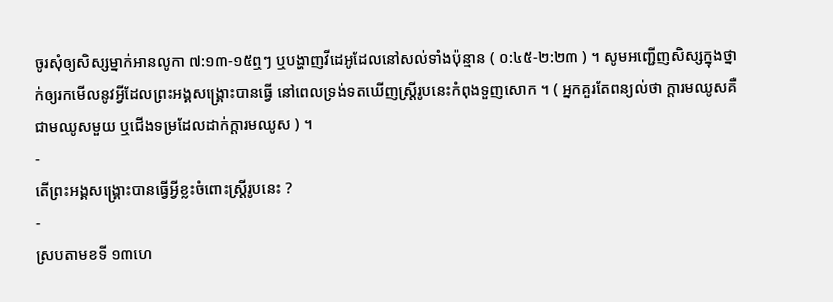ចូរសុំឲ្យសិស្សម្នាក់អានលូកា ៧:១៣-១៥ឮៗ ឬបង្ហាញវីដេអូដែលនៅសល់ទាំងប៉ុន្មាន ( ០:៤៥-២:២៣ ) ។ សូមអញ្ជើញសិស្សក្នុងថ្នាក់ឲ្យរកមើលនូវអ្វីដែលព្រះអង្គសង្គ្រោះបានធ្វើ នៅពេលទ្រង់ទតឃើញស្ត្រីរូបនេះកំពុងទួញសោក ។ ( អ្នកគួរតែពន្យល់ថា ក្ដារមឈូសគឺជាមឈូសមួយ ឬជើងទម្រដែលដាក់ក្ដារមឈូស ) ។
-
តើព្រះអង្គសង្គ្រោះបានធ្វើអ្វីខ្លះចំពោះស្ត្រីរូបនេះ ?
-
ស្របតាមខទី ១៣ហេ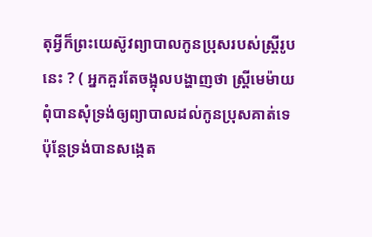តុអ្វីក៏ព្រះយេស៊ូវព្យាបាលកូនប្រុសរបស់ស្ត្រីរូបនេះ ? ( អ្នកគួរតែចង្អុលបង្ហាញថា ស្ត្រីមេម៉ាយ ពុំបានសុំទ្រង់ឲ្យព្យាបាលដល់កូនប្រុសគាត់ទេ ប៉ុន្តែទ្រង់បានសង្កេត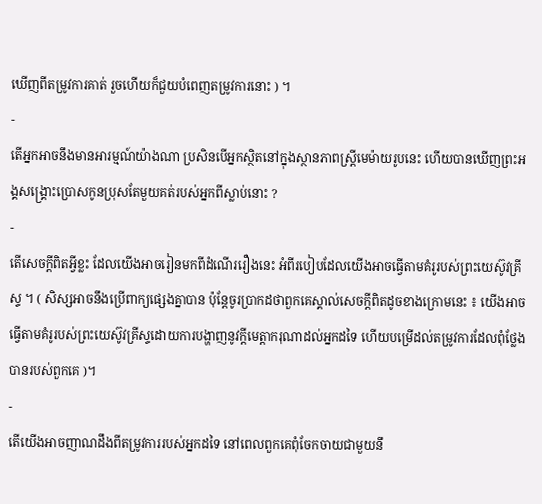ឃើញពីតម្រូវការគាត់ រួចហើយក៏ជួយបំពេញតម្រូវការនោះ ) ។
-
តើអ្នកអាចនឹងមានអារម្មណ៍យ៉ាងណា ប្រសិនបើអ្នកស្ថិតនៅក្នុងស្ថានភាពស្ត្រីមេម៉ាយរូបនេះ ហើយបានឃើញព្រះអង្គសង្គ្រោះប្រោសកូនប្រុសតែមួយគត់របស់អ្នកពីស្លាប់នោះ ?
-
តើសេចក្ដីពិតអ្វីខ្លះ ដែលយើងអាចរៀនមកពីដំណើររឿងនេះ អំពីរបៀបដែលយើងអាចធ្វើតាមគំរូរបស់ព្រះយេស៊ូវគ្រីស្ទ ។ ( សិស្សអាចនឹងប្រើពាក្យផ្សេងគ្នាបាន ប៉ុន្តែចូរប្រាកដថាពួកគេស្គាល់សេចក្ដីពិតដូចខាងក្រោមនេះ ៖ យើងអាចធ្វើតាមគំរូរបស់ព្រះយេស៊ូវគ្រីស្ទដោយការបង្ហាញនូវក្ដីមេត្តាករុណាដល់អ្នកដទៃ ហើយបម្រើដល់តម្រូវការដែលពុំថ្លែងបានរបស់ពួកគេ )។
-
តើយើងអាចញាណដឹងពីតម្រូវការរបស់អ្នកដទៃ នៅពេលពួកគេពុំចែកចាយជាមួយនឹ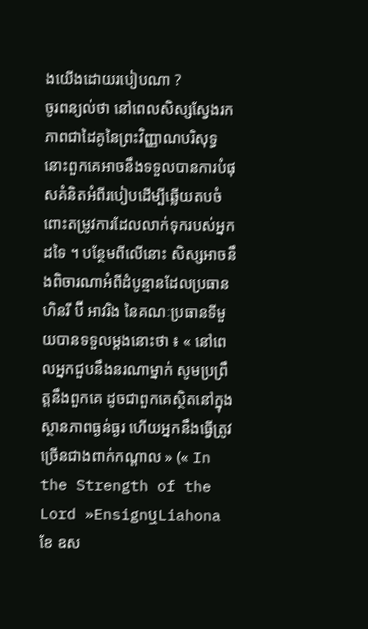ងយើងដោយរបៀបណា ?
ចូរពន្យល់ថា នៅពេលសិស្សស្វែងរកភាពជាដៃគូនៃព្រះវិញ្ញាណបរិសុទ្ធ នោះពួកគេអាចនឹងទទួលបានការបំផុសគំនិតអំពីរបៀបដើម្បីឆ្លើយតបចំពោះតម្រូវការដែលលាក់ទុករបស់អ្នកដទៃ ។ បន្ថែមពីលើនោះ សិស្សអាចនឹងពិចារណាអំពីដំបូន្មានដែលប្រធាន ហិនរី ប៊ី អាវរិង នៃគណៈប្រធានទីមួយបានទទួលម្ដងនោះថា ៖ « នៅពេលអ្នកជួបនឹងនរណាម្នាក់ សូមប្រព្រឹត្តនឹងពួកគេ ដូចជាពួកគេស្ថិតនៅក្នុងស្ថានភាពធ្ងន់ធ្ងរ ហើយអ្នកនឹងធ្វើត្រូវច្រើនជាងពាក់កណ្ដាល » (« In the Strength of the Lord »EnsignឬLiahonaខែ ឧស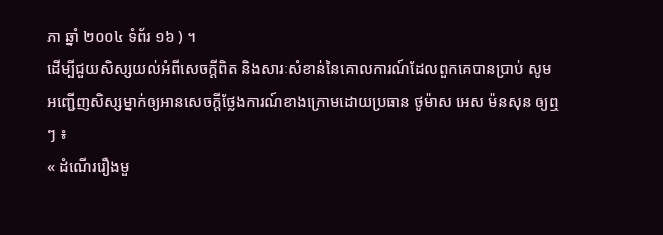ភា ឆ្នាំ ២០០៤ ទំព័រ ១៦ ) ។
ដើម្បីជួយសិស្សយល់អំពីសេចក្ដីពិត និងសារៈសំខាន់នៃគោលការណ៍ដែលពួកគេបានប្រាប់ សូមអញ្ជើញសិស្សម្នាក់ឲ្យអានសេចក្ដីថ្លែងការណ៍ខាងក្រោមដោយប្រធាន ថូម៉ាស អេស ម៉នសុន ឲ្យឮៗ ៖
« ដំណើររឿងមួ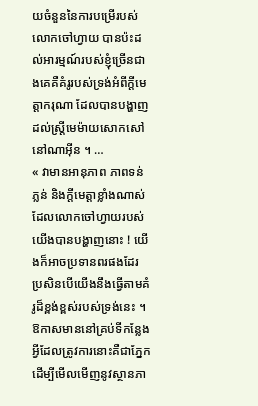យចំនួននៃការបម្រើរបស់លោកចៅហ្វាយ បានប៉ះដល់អារម្មណ៍របស់ខ្ញុំច្រើនជាងគេគឺគំរូរបស់ទ្រង់អំពីក្ដីមេត្តាករុណា ដែលបានបង្ហាញដល់ស្ត្រីមេម៉ាយសោកសៅនៅណាអ៊ីន ។ …
« វាមានអានុភាព ភាពទន់ភ្លន់ និងក្ដីមេត្តាខ្លាំងណាស់ ដែលលោកចៅហ្វាយរបស់យើងបានបង្ហាញនោះ ! យើងក៏អាចប្រទានពរផងដែរ ប្រសិនបើយើងនឹងធ្វើតាមគំរូដ៏ខ្ពង់ខ្ពស់របស់ទ្រង់នេះ ។ ឱកាសមាននៅគ្រប់ទីកន្លែង អ្វីដែលត្រូវការនោះគឺជាភ្នែកដើម្បីមើលមើញនូវស្ថានភា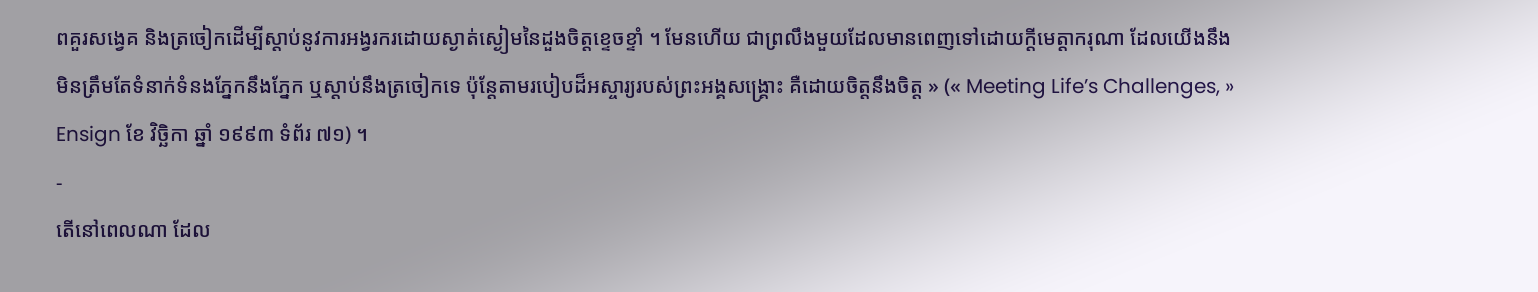ពគួរសង្វេគ និងត្រចៀកដើម្បីស្ដាប់នូវការអង្វរករដោយស្ងាត់ស្ងៀមនៃដួងចិត្តខ្ទេចខ្ទាំ ។ មែនហើយ ជាព្រលឹងមួយដែលមានពេញទៅដោយក្ដីមេត្តាករុណា ដែលយើងនឹងមិនត្រឹមតែទំនាក់ទំនងភ្នែកនឹងភ្នែក ឬស្ដាប់នឹងត្រចៀកទេ ប៉ុន្តែតាមរបៀបដ៏អស្ចារ្យរបស់ព្រះអង្គសង្គ្រោះ គឺដោយចិត្តនឹងចិត្ត » (« Meeting Life’s Challenges, » Ensign ខែ វិច្ឆិកា ឆ្នាំ ១៩៩៣ ទំព័រ ៧១) ។
-
តើនៅពេលណា ដែល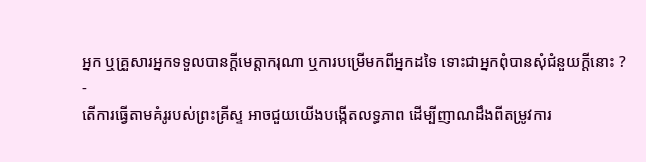អ្នក ឬគ្រួសារអ្នកទទួលបានក្ដីមេត្តាករុណា ឬការបម្រើមកពីអ្នកដទៃ ទោះជាអ្នកពុំបានសុំជំនួយក្ដីនោះ ?
-
តើការធ្វើតាមគំរូរបស់ព្រះគ្រីស្ទ អាចជួយយើងបង្កើតលទ្ធភាព ដើម្បីញាណដឹងពីតម្រូវការ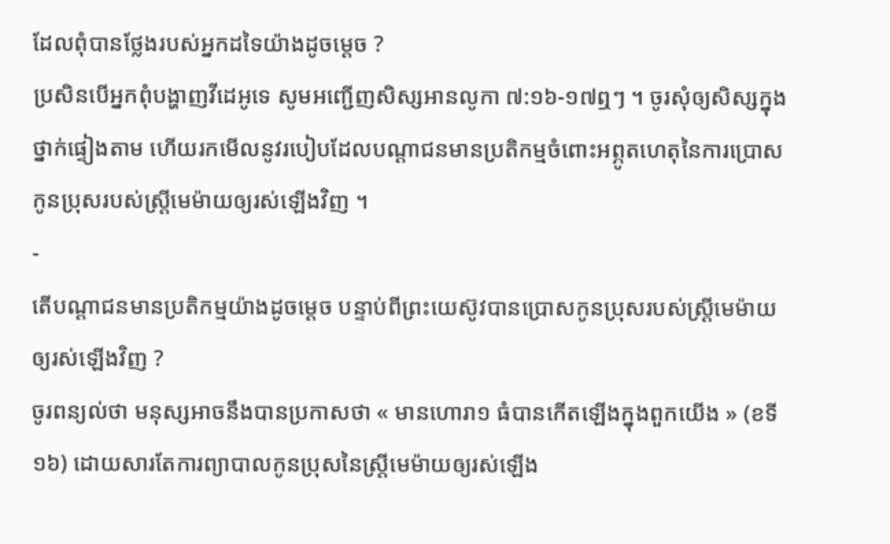ដែលពុំបានថ្លែងរបស់អ្នកដទៃយ៉ាងដូចម្ដេច ?
ប្រសិនបើអ្នកពុំបង្ហាញវីដេអូទេ សូមអញ្ជើញសិស្សអានលូកា ៧:១៦-១៧ឮៗ ។ ចូរសុំឲ្យសិស្សក្នុងថ្នាក់ផ្ទៀងតាម ហើយរកមើលនូវរបៀបដែលបណ្តាជនមានប្រតិកម្មចំពោះអព្ភូតហេតុនៃការប្រោសកូនប្រុសរបស់ស្ត្រីមេម៉ាយឲ្យរស់ឡើងវិញ ។
-
តើបណ្តាជនមានប្រតិកម្មយ៉ាងដូចម្ដេច បន្ទាប់ពីព្រះយេស៊ូវបានប្រោសកូនប្រុសរបស់ស្ត្រីមេម៉ាយឲ្យរស់ឡើងវិញ ?
ចូរពន្យល់ថា មនុស្សអាចនឹងបានប្រកាសថា « មានហោរា១ ធំបានកើតឡើងក្នុងពួកយើង » (ខទី ១៦) ដោយសារតែការព្យាបាលកូនប្រុសនៃស្ត្រីមេម៉ាយឲ្យរស់ឡើង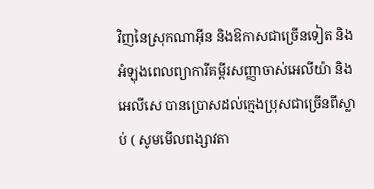វិញនៃស្រុកណាអ៊ីន និងឱកាសជាច្រើនទៀត និងអំឡុងពេលព្យាការីគម្ពីរសញ្ញាចាស់អេលីយ៉ា និង អេលីសេ បានប្រោសដល់ក្មេងប្រុសជាច្រើនពីស្លាប់ ( សូមមើលពង្សាវតា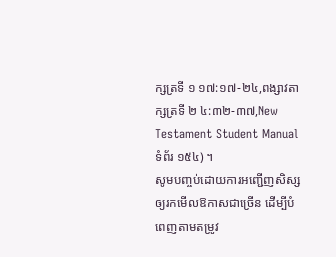ក្សត្រទី ១ ១៧:១៧-២៤,ពង្សាវតាក្សត្រទី ២ ៤:៣២-៣៧,New Testament Student Manualទំព័រ ១៥៤) ។
សូមបញ្ចប់ដោយការអញ្ជើញសិស្សឲ្យរកមើលឱកាសជាច្រើន ដើម្បីបំពេញតាមតម្រូវ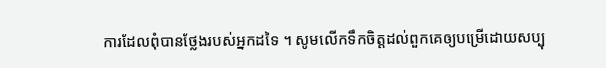ការដែលពុំបានថ្លែងរបស់អ្នកដទៃ ។ សូមលើកទឹកចិត្តដល់ពួកគេឲ្យបម្រើដោយសប្បុ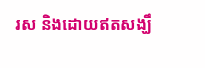រស និងដោយឥតសង្ឃឹ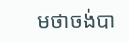មថាចង់បា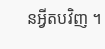នអ្វីតបវិញ ។